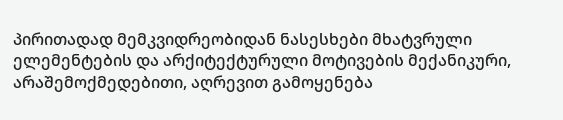პირითადად მემკვიდრეობიდან ნასესხები მხატვრული ელემენტების და არქიტექტურული მოტივების მექანიკური, არაშემოქმედებითი, აღრევით გამოყენება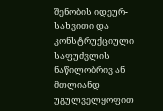შენობის იდეურ-სახვითი და კონსტრუქციული საფუძვლის ნაწილობრივ ან მთლიანდ უგულველყოფით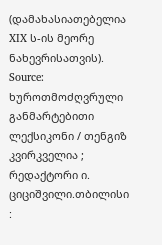(დამახასიათებელია XIX ს-ის მეორე ნახევრისათვის).
Source: ხუროთმოძღვრული განმარტებითი ლექსიკონი / თენგიზ კვირკველია ; რედაქტორი ი. ციციშვილი.თბილისი :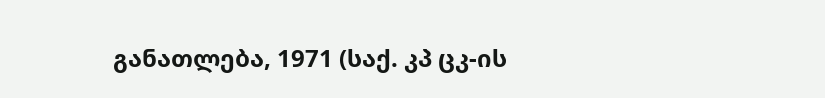განათლება, 1971 (საქ. კპ ცკ-ის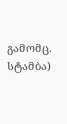გამომც. სტამბა)